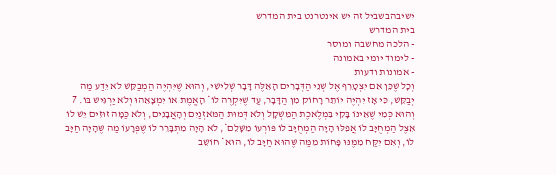ישיבהבשביל זה יש אינטרנט בית המדרש
בית המדרש
- הלכה מחשבה ומוסר
- לימוד יומי באמונה
- אמונות ודעות
וְכָל שֶׁכֵּן אִם יִצְטָרֵף אֶל שְׁנֵי הַדְּבָרִים הָאֵלֶּה דָּבָר שְׁלִישִׁי, וְהוּא שֶׁיִּהְיֶה הַמְבַקֵּשׁ לֹא יֵדַע מַה יְבַקֵּשׁ, כִּי אָז יִהְיֶה יוֹתֵר רָחוֹק מִן הַדָּבָר, עַד שֶׁיִּקְרֶה לוֹ* הָאֱמֶת אוֹ יִמְצָאֵהוּ וְלֹא יַרְגִּישׁ בּוֹ. 7 וְהוּא כְּמִי שֶׁאֵינוֹ בָּקִי בִּמְלֶאכֶת הַמִּשְׁקָל וְלֹא דְּמוּת הַמֹּאזְנַיִם וְהָאֲבָנִים, וְלֹא כַּמָּה זוּזִים יֵשׁ לוֹ אֵצֶל הַמְחֻיָּב לוֹ אֲפִלּוּ הָיָה הַמְחֻיָּב לוֹ פּוֹרְעוֹ מִשָּׁלֵם*, לֹא הָיָה מִתְבָּרֵר לוֹ שֶׁפְּרָעוֹ מַה שֶּׁהָיָה חַיָּב לוֹ, וְאִם יִקַּח מִמֶּנּוּ פָּחוֹת מִמַּה שֶּׁהוּא חַיָּב לוֹ, הוּא* חוֹשֵׁב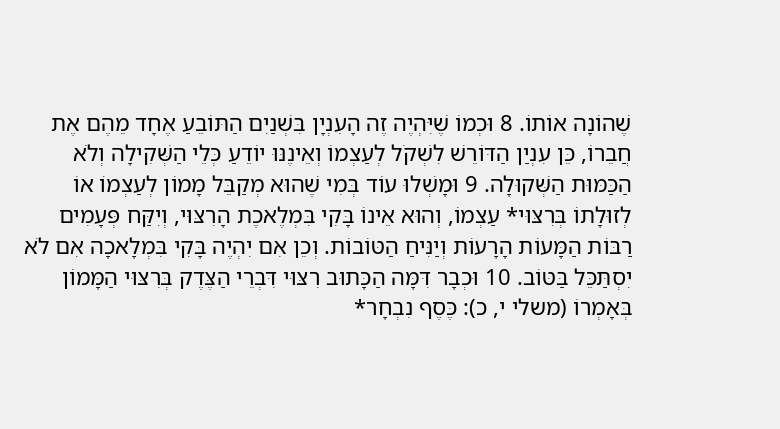שֶׁהוֹנָה אוֹתוֹ. 8 וּכְמוֹ שֶׁיִּהְיֶה זֶה הָעִנְיָן בִּשְׁנַיִם הַתּוֹבֵעַ אֶחָד מֵהֶם אֶת חֲבֵרוֹ, כֵּן עִנְיַן הַדּוֹרֵשׁ לִשְׁקֹל לְעַצְמוֹ וְאֵינֶנּוּ יוֹדֵעַ כְּלֵי הַשְּׁקִילָה וְלֹא הַכַּמּוּת הַשְּׁקוּלָה. 9 וּמָשְׁלוּ עוֹד בְּמִי שֶׁהוּא מְקַבֵּל מָמוֹן לְעַצְמוֹ אוֹ לְזוּלָתוֹ בְּרִצּוּי* עַצְמוֹ, וְהוּא אֵינוֹ בָּקִי בִּמְלֶאכֶת הָרִצּוּי, וְיִקַּח פְּעָמִים רַבּוֹת הַמָּעוֹת הָרָעוֹת וְיַנִּיחַ הַטּוֹבוֹת. וְכֵן אִם יִהְיֶה בָּקִי בִּמְלָאכָה אִם לֹא יִסְתַּכֵּל בַּטּוֹב. 10 וּכְבָר דִּמָּה הַכָּתוּב רִצּוּי דִּבְרֵי הַצֶּדֶק בְּרִצּוּי הַמָּמוֹן בְּאָמְרוֹ (משלי י, כ): כֶּסֶף נִבְחָר*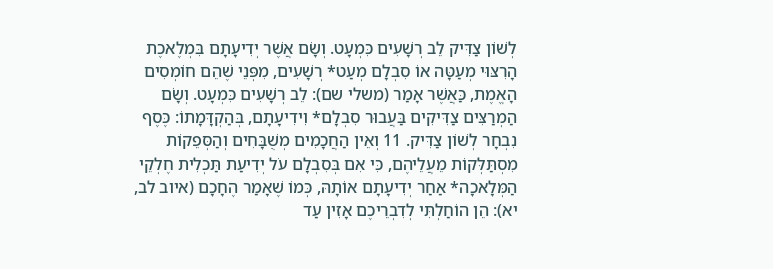לְשׁוֹן צַדִּיק לֵב רְשָׁעִים כִּמְעָט. וְשָׂם אֲשֶׁר יְדִיעָתָם בִּמְלֶאכֶת הָרִצּוּי מְעַטָּה אוֹ סִבְלָם מְעַט* רְשָׁעִים, מִפְּנֵי שֶׁהֵם חוֹמְסִים הָאֱמֶת, כַּאֲשֶׁר אָמַר (משלי שם): לֵב רְשָׁעִים כִּמְעָט. וְשָׂם הַמְרַצִּים צַדִּיקִים בַּעֲבוּר סִבְלָם* וִידִיעָתָם, בְּהַקְדָּמָתוֹ: כֶּסֶף נִבְחָר לְשׁוֹן צַדִּיק. 11 וְאֵין הַחֲכָמִים מְשֻׁבָּחִים וְהַסְּפֵקוֹת מִסְתַּלְּקוֹת מֵעֲלֵיהֶם, כִּי אִם בְּסִבְלָם עֹל יְדִיעַת תַּכְלִית חֶלְקֵי הַמְּלָאכָה* אַחַר יְדִיעָתָם אוֹתָהּ, כְּמוֹ שֶׁאָמַר הֶחָכָם (איוב לב, יא): הֵן הוֹחַלְתִּי לְדִבְרֵיכֶם אָזִין עַד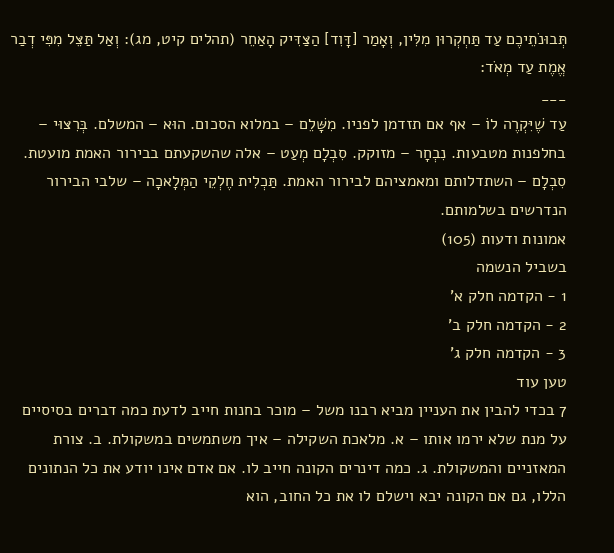תְּבוּנֹתֵיכֶם עַד תַּחְקְרוּן מִלִּין, וְאָמַר [דָּוִד] הַצַּדִּיק הָאַחֵר (תהלים קיט, מג): וְאַל תַּצֵּל מִפִּי דְבַר אֱמֶת עַד מְאֹד:
___
עַד שֶׁיִּקְרֶה לוֹ – אף אם תזדמן לפניו. מִשָּׁלֵם – במלוא הסכום. הוּא – המשלם. בְּרִצּוּי – בחלפנות מטבעות. נִבְחָר – מזוקק. סִבְלָם מְעַט – אלה שהשקעתם בבירור האמת מועטת. סִבְלָם – השתדלותם ומאמציהם לבירור האמת. תַּכְלִית חֶלְקֵי הַמְּלָאכָה – שלבי הבירור הנדרשים בשלמותם.
אמונות ודעות (105)
בשביל הנשמה
1 - הקדמה חלק א'
2 - הקדמה חלק ב'
3 - הקדמה חלק ג'
טען עוד
7 בכדי להבין את העניין מביא רבנו משל – מוכר בחנות חייב לדעת כמה דברים בסיסיים על מנת שלא ירמו אותו – א. מלאכת השקילה – איך משתמשים במשקולת. ב. צורת המאזניים והמשקולת. ג. כמה דינרים הקונה חייב לו. אם אדם אינו יודע את כל הנתונים הללו, גם אם הקונה יבא וישלם לו את כל החוב, הוא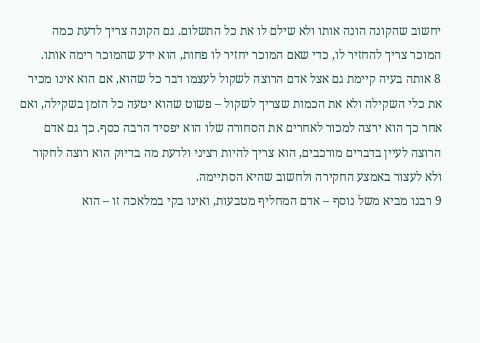יחשוב שהקונה הונה אותו ולא שילם לו את כל התשלום. גם הקונה צריך לדעת כמה המוכר צריך להחזיר לו, כדי שאם המוכר יחזיר לו פחות, הוא ידע שהמוכר רימה אותו.
8 אותה בעיה קיימת גם אצל אדם הרוצה לשקול לעצמו דבר כל שהוא, אם הוא אינו מכיר את כלי השקילה ולא את הכמות שצריך לשקול – פשוט שהוא יטעה כל הזמן בשקילה, ואם אחר כך הוא ירצה למכור לאחרים את הסחורה שלו הוא יפסיד הרבה כסף. כך גם אדם הרוצה לעיין בדברים מורכבים, הוא צריך להיות רציני ולדעת מה בדיוק הוא רוצה לחקור ולא לעצור באמצע החקירה ולחשוב שהיא הסתיימה.
9 רבנו מביא משל נוסף – אדם המחליף מטבעות, ואינו בקי במלאכה זו – הוא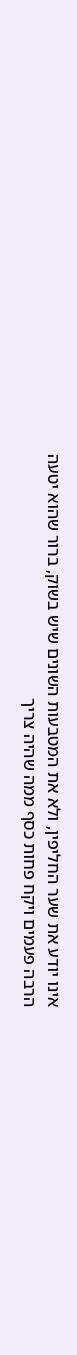אינו יודע את שער החליפין, ולא את המטבעות השונים שיש בשוק, ברור שהוא יטעה הרבה פעמים ויקח פחות כסף ממה שהיה צריך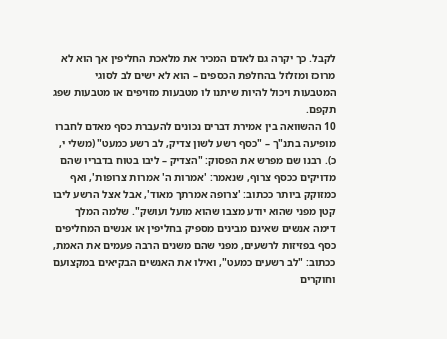לקבל. כך יקרה גם לאדם המכיר את מלאכת החליפין אך הוא לא מרוכז ומזלזל בהחלפת הכספים – הוא לא ישים לב לסוגי המטבעות ויכול להיות שיתנו לו מטבעות מזויפים או מטבעות שפג תקפם.
10 ההשוואה בין אמירת דברים נכונים להעברת כסף מאדם לחברו מופיעה בתנ"ך – "כסף רשע לשון צדיק, לב רשע כמעט" (משלי י, כ). רבנו שם מפרש את הפסוק: "הצדיק – ליבו בטוח בדבריו שהם מדויקים ככסף צרוף, שנאמר: 'אמרות ה' אמרות צרופות', ואף כמזוקק ביותר ככתוב: 'צרופה אמרתך מאוד', אבל אצל הרשע ליבו קטן מפני שהוא יודע מצבו שהוא מועל ועושק". שלמה המלך דימה אנשים שאינם מבינים מספיק בחליפין או אנשים המחליפים כסף בפזיזות לרשעים, מפני שהם משנים הרבה פעמים את האמת, ככתוב: "לב רשעים כמעט", ואילו את האנשים הבקיאים במקצועם וחוקרים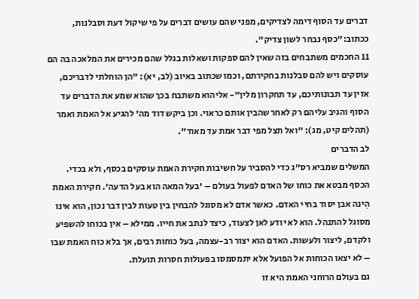דברים עד הסוף דימה לצדיקים, מפני שהם עושים דברים על פי שיקול דעת וסבלנות, ככתוב:"כסף נבחר לשון צדיק".
11 החכמים משתבחים בזה שאין להם ספקות ושאלות בגלל שהם מכירים את המלאכה בה הם עוסקים ויש להם סבלנות בחקירתם, וכמו שכתוב באיוב (לב, יא): "הן הוחלתי לדבריכם, אזין עד תבונותיכם, עד תחקרון מלין"- אליהוא משתבח בכך שהוא שמע את הדברים עד הסוף והגיב עליהם רק לאחר שהבין אותם כראוי. וכן ביקש דוד מה' להגיע אל האמת ואמר (תהלים קיט, מג): "ואל תצל מפי דבר אמת עד מאוד".
לב הדברים
המשלים שמביא רס"ג כדי להסביר על חשיבות חקירת האמת עוסקים בכסף, ולא בכדי. הכסף מבטא את כוחו של האדם לפעול בעולם – 'בעל המאה הוא בעל הדעה'. חקירת האמת הִינה אבן יסוד בחיי האדם. כאשר אדם לא מסוגל להבחין בין טעות לבין דבר נכון, הוא אינו מסוגל להתנהל. הוא לא יודע לאן לצעוד, כיצד לנתב את חייו. ממילא – אין בכוחו להשפיע ולקדם, ליצור ולעשות. האדם הוא יצור רב-עצמה, בעל כוחות רבים, אך בלא כוח האמת שבו – לא יצאו הכוחות אל הפועל אלא יתמסמסו בפעולות חסרות תועלת.
גם בעולם הרוחני האמת היא זו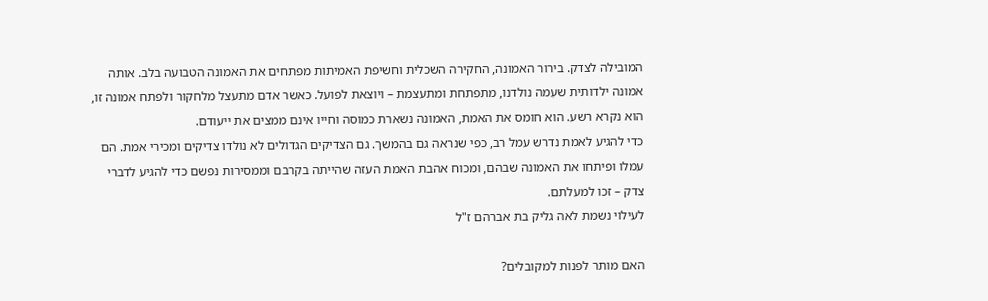המובילה לצדק. בירור האמונה, החקירה השכלית וחשיפת האמיתות מפתחים את האמונה הטבועה בלב. אותה אמונה ילדותית שעִמה נולדנו, מתפתחת ומתעצמת – ויוצאת לפועל. כאשר אדם מתעצל מלחקור ולפתח אמונה זו, הוא נקרא רשע. הוא חומס את האמת, האמונה נשארת כמוסה וחייו אינם ממצים את ייעודם.
כדי להגיע לאמת נדרש עמל רב, כפי שנראה גם בהמשך. גם הצדיקים הגדולים לא נולדו צדיקים ומכירי אמת. הם עמלו ופיתחו את האמונה שבהם, ומכוח אהבת האמת העזה שהייתה בקרבם וממסירות נפשם כדי להגיע לדברי צדק – זכו למעלתם.
לעילוי נשמת לאה גליק בת אברהם ז"ל

האם מותר לפנות למקובלים?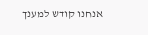אנחנו קודש למענך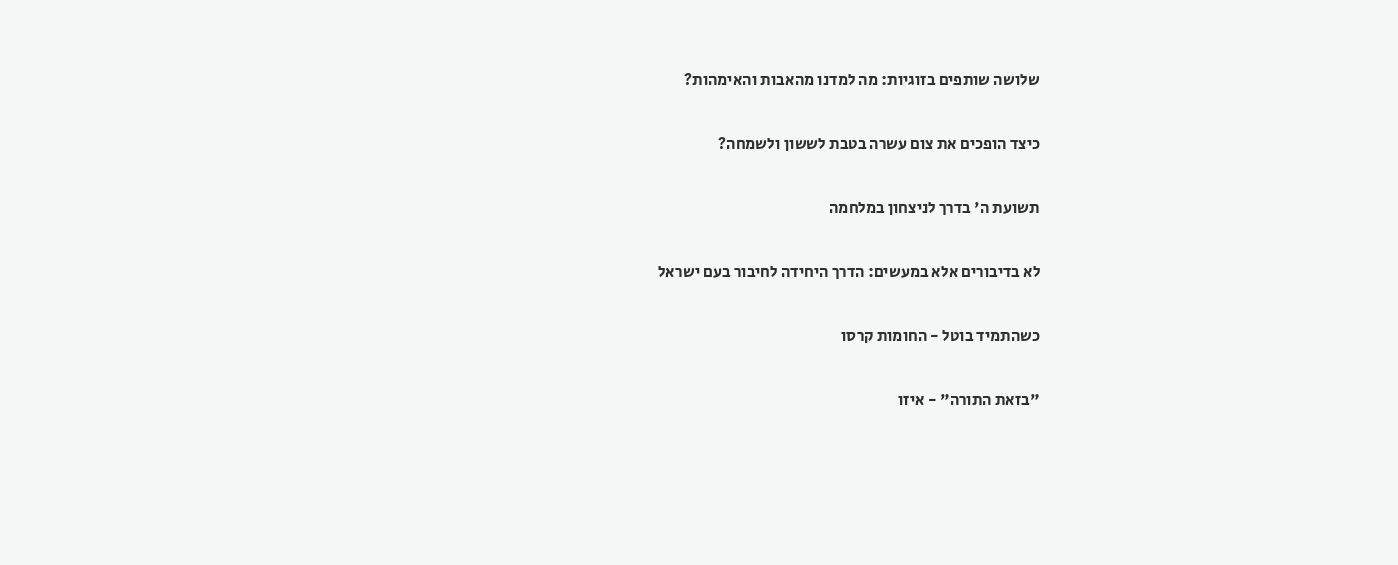שלושה שותפים בזוגיות: מה למדנו מהאבות והאימהות?

כיצד הופכים את צום עשרה בטבת לששון ולשמחה?

תשועת ה' בדרך לניצחון במלחמה

לא בדיבורים אלא במעשים: הדרך היחידה לחיבור בעם ישראל

כשהתמיד בוטל - החומות קרסו

"בזאת התורה" - איזו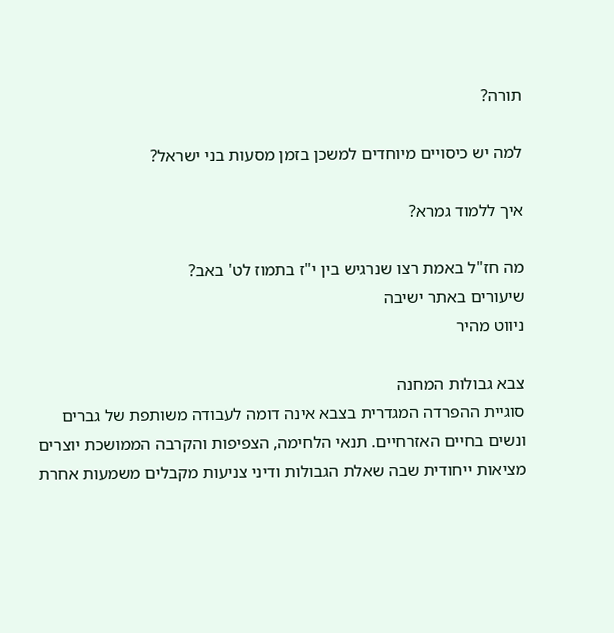תורה?

למה יש כיסויים מיוחדים למשכן בזמן מסעות בני ישראל?

איך ללמוד גמרא?

מה חז"ל באמת רצו שנרגיש בין י"ז בתמוז לט' באב?
שיעורים באתר ישיבה
ניווט מהיר

צבא גבולות המחנה
סוגיית ההפרדה המגדרית בצבא אינה דומה לעבודה משותפת של גברים ונשים בחיים האזרחיים. תנאי הלחימה, הצפיפות והקרבה הממושכת יוצרים מציאות ייחודית שבה שאלת הגבולות ודיני צניעות מקבלים משמעות אחרת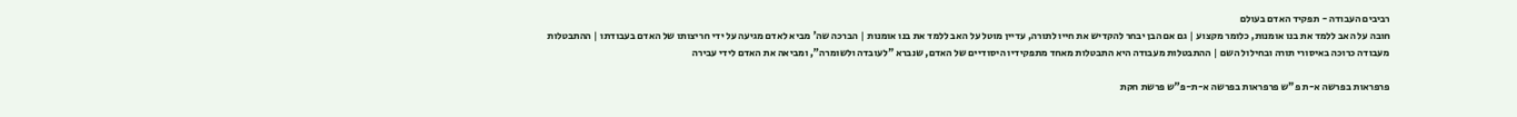רביבים העבודה - תפקיד האדם בעולם
חובה על האב ללמד את בנו אומנות, כלומר מקצוע | גם אם הבן יבחר להקדיש את חייו לתורה, עדיין מוטל על האב ללמד את בנו אומנות | הברכה שה' מביא לאדם מגיעה על ידי חריצותו של האדם בעבודתו | ההתבטלות מעבודה כרוכה באיסורי תורה ובחילול השם | ההתבטלות מעבודה היא התבטלות מאחד מתפקידיו היסודיים של האדם, שנברא "לעובדה ולשומרה", ומביאה את האדם לידי עבירה

פרפראות בפרשה א-ת פ"ש פרפראות בפרשה א-ת-פ"ש פרשת חקת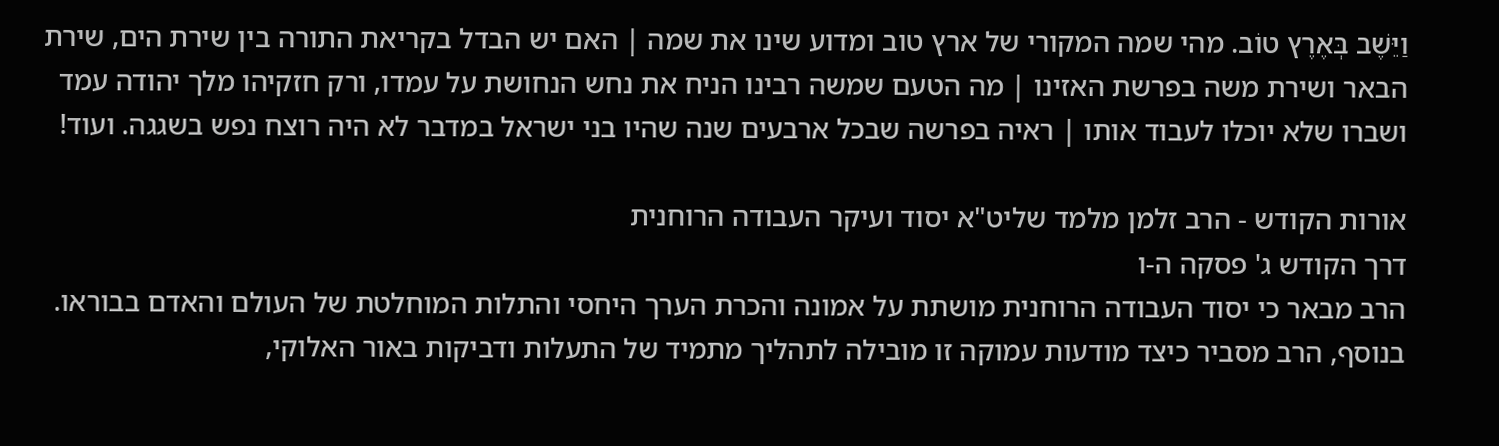וַיֵּשֶׁב בְּאֶרֶץ טוֹב. מהי שמה המקורי של ארץ טוב ומדוע שינו את שמה | האם יש הבדל בקריאת התורה בין שירת הים, שירת הבאר ושירת משה בפרשת האזינו | מה הטעם שמשה רבינו הניח את נחש הנחושת על עמדו, ורק חזקיהו מלך יהודה עמד ושברו שלא יוכלו לעבוד אותו | ראיה בפרשה שבכל ארבעים שנה שהיו בני ישראל במדבר לא היה רוצח נפש בשגגה. ועוד!

אורות הקודש - הרב זלמן מלמד שליט"א יסוד ועיקר העבודה הרוחנית
דרך הקודש ג' פסקה ה-ו
הרב מבאר כי יסוד העבודה הרוחנית מושתת על אמונה והכרת הערך היחסי והתלות המוחלטת של העולם והאדם בבוראו. בנוסף, הרב מסביר כיצד מודעות עמוקה זו מובילה לתהליך מתמיד של התעלות ודביקות באור האלוקי,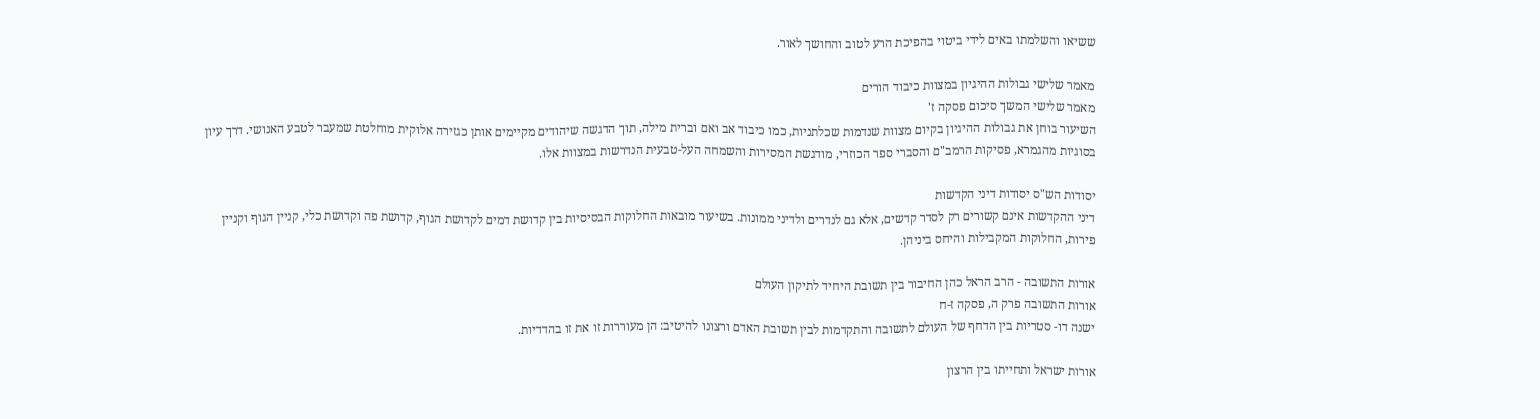ששיאו והשלמתו באים לידי ביטוי בהפיכת הרע לטוב והחושך לאור.

מאמר שלישי גבולות ההיגיון במצוות כיבוד הורים
מאמר שלישי המשך סיכום פסקה ז'
השיעור בוחן את גבולות ההיגיון בקיום מצוות שנדמות שכלתניות, כמו כיבוד אב ואם וברית מילה, תוך הדגשה שיהודים מקיימים אותן כגזירה אלוקית מוחלטת שמעבר לטבע האנושי. דרך עיון בסוגיות מהגמרא, פסיקות הרמב"ם והסברי ספר הכוזרי, מודגשת המסירות והשמחה העל-טבעית הנדרשות במצוות אלו.

יסודות הש"ס יסודות דיני הקדשות
דיני ההקדשות אינם קשורים רק לסדר קדשים, אלא גם לנדרים ולדיני ממונות. בשיעור מובאות החלוקות הבסיסיות בין קדושת דמים לקדושת הגוף, קדושת פה וקדושת כלי, קניין הגוף וקניין פירות, החלוקות המקבילות והיחס ביניהן.

אורות התשובה - הרב הראל כהן החיבור בין תשובת היחיד לתיקון העולם
אורות התשובה פרק ה, פסקה ז-ח
ישנה דו- סטריות בין הדחף של העולם לתשובה והתקדמות לבין תשובת האדם ורצונו להיטיב: הן מעוררות זו את זו בהדדיות.

אורות ישראל ותחייתו בין הרצון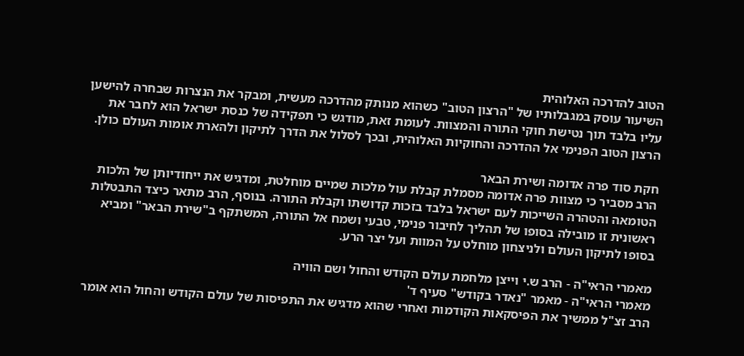הטוב להדרכה האלוהית
השיעור עוסק במגבלותיו של "הרצון הטוב" כשהוא מנותק מהדרכה מעשית, ומבקר את הנצרות שבחרה להישען עליו בלבד תוך נטישת חוקי התורה והמצוות. לעומת זאת, מודגש כי תפקידה של כנסת ישראל הוא לחבר את הרצון הטוב הפנימי אל ההדרכה והחוקיות האלוהית, ובכך לסלול את הדרך לתיקון ולהארת אומות העולם כולן.

חקת סוד פרה אדומה ושירת הבאר
הרב מסביר כי מצוות פרה אדומה מסמלת קבלת עול מלכות שמיים מוחלטת, ומדגיש את ייחודיותן של הלכות הטומאה והטהרה השייכות לעם ישראל בלבד בזכות קדושתו וקבלת התורה. בנוסף, הרב מתאר כיצד התבטלות ראשונית זו מובילה בסופו של תהליך לחיבור פנימי, טבעי ושמח אל התורה, המשתקף ב"שירת הבאר" ומביא בסופו לתיקון העולם ולניצחון מוחלט על המוות ועל יצר הרע.

מאמרי הראי"ה - הרב ש.י וייצן מלחמת עולם הקודש והחול ושם הוויה
מאמרי הראי"ה - מאמר "נאדר בקודש" סעיף ד'
הרב זצ"ל ממשיך את הפיסקאות הקודמות ואחרי שהוא מדגיש את התפיסות של עולם הקודש והחול הוא אומר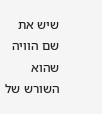שיש את שם הוויה שהוא השורש של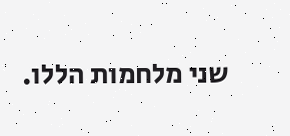שני מלחמות הללו.